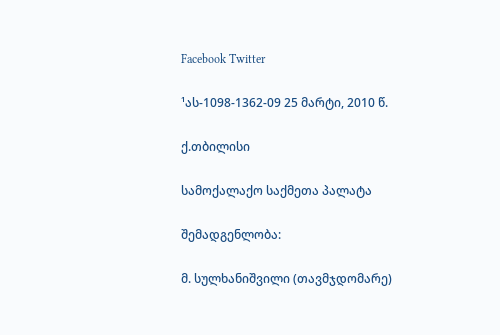Facebook Twitter

¹ას-1098-1362-09 25 მარტი, 2010 წ.

ქ.თბილისი

სამოქალაქო საქმეთა პალატა

შემადგენლობა:

მ. სულხანიშვილი (თავმჯდომარე)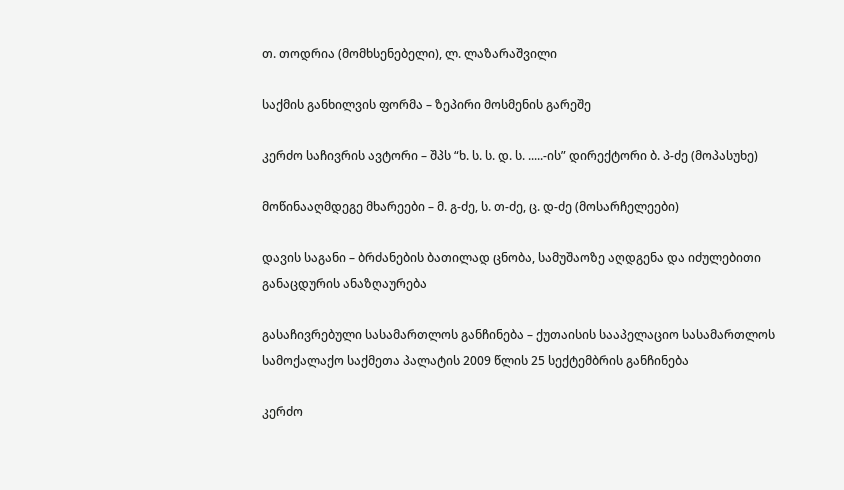თ. თოდრია (მომხსენებელი), ლ. ლაზარაშვილი

საქმის განხილვის ფორმა – ზეპირი მოსმენის გარეშე

კერძო საჩივრის ავტორი – შპს “ხ. ს. ს. დ. ს. .....-ის” დირექტორი ბ. პ-ძე (მოპასუხე)

მოწინააღმდეგე მხარეები – მ. გ-ძე, ს. თ-ძე, ც. დ-ძე (მოსარჩელეები)

დავის საგანი – ბრძანების ბათილად ცნობა, სამუშაოზე აღდგენა და იძულებითი განაცდურის ანაზღაურება

გასაჩივრებული სასამართლოს განჩინება – ქუთაისის სააპელაციო სასამართლოს სამოქალაქო საქმეთა პალატის 2009 წლის 25 სექტემბრის განჩინება

კერძო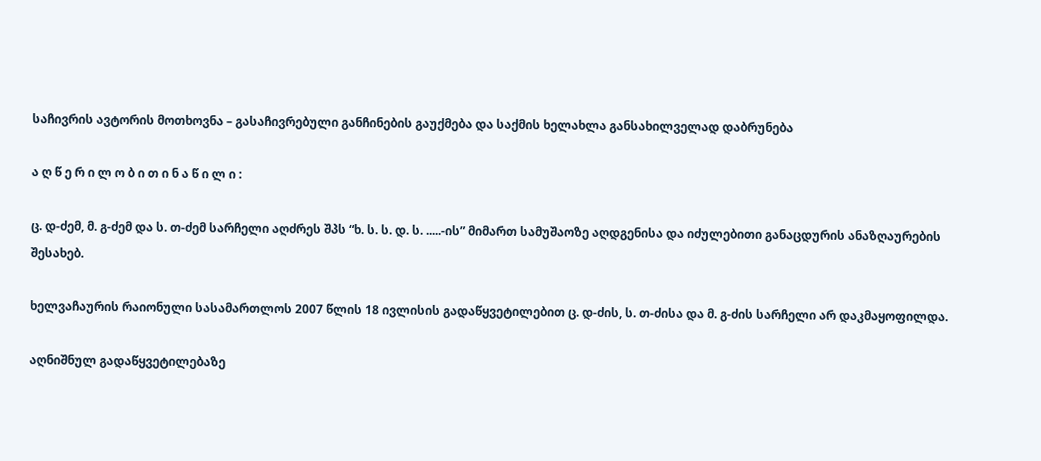საჩივრის ავტორის მოთხოვნა – გასაჩივრებული განჩინების გაუქმება და საქმის ხელახლა განსახილველად დაბრუნება

ა ღ წ ე რ ი ლ ო ბ ი თ ი ნ ა წ ი ლ ი :

ც. დ-ძემ, მ. გ-ძემ და ს. თ-ძემ სარჩელი აღძრეს შპს “ხ. ს. ს. დ. ს. .....-ის” მიმართ სამუშაოზე აღდგენისა და იძულებითი განაცდურის ანაზღაურების შესახებ.

ხელვაჩაურის რაიონული სასამართლოს 2007 წლის 18 ივლისის გადაწყვეტილებით ც. დ-ძის, ს. თ-ძისა და მ. გ-ძის სარჩელი არ დაკმაყოფილდა.

აღნიშნულ გადაწყვეტილებაზე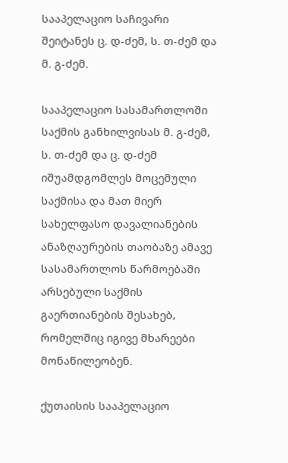სააპელაციო საჩივარი შეიტანეს ც. დ-ძემ, ს. თ-ძემ და მ. გ-ძემ.

სააპელაციო სასამართლოში საქმის განხილვისას მ. გ-ძემ, ს. თ-ძემ და ც. დ-ძემ იშუამდგომლეს მოცემული საქმისა და მათ მიერ სახელფასო დავალიანების ანაზღაურების თაობაზე ამავე სასამართლოს წარმოებაში არსებული საქმის გაერთიანების შესახებ, რომელშიც იგივე მხარეები მონაწილეობენ.

ქუთაისის სააპელაციო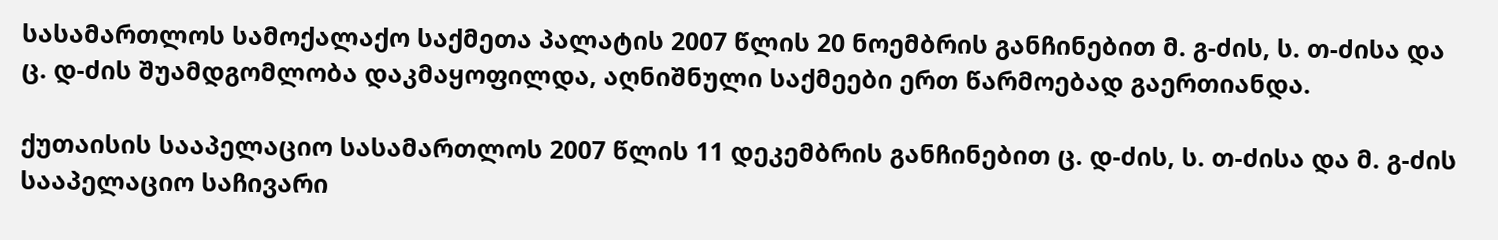სასამართლოს სამოქალაქო საქმეთა პალატის 2007 წლის 20 ნოემბრის განჩინებით მ. გ-ძის, ს. თ-ძისა და ც. დ-ძის შუამდგომლობა დაკმაყოფილდა, აღნიშნული საქმეები ერთ წარმოებად გაერთიანდა.

ქუთაისის სააპელაციო სასამართლოს 2007 წლის 11 დეკემბრის განჩინებით ც. დ-ძის, ს. თ-ძისა და მ. გ-ძის სააპელაციო საჩივარი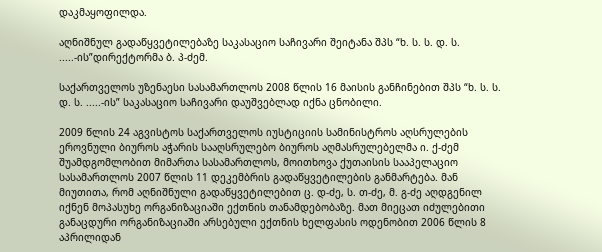დაკმაყოფილდა.

აღნიშნულ გადაწყვეტილებაზე საკასაციო საჩივარი შეიტანა შპს “ხ. ს. ს. დ. ს. .....-ის”დირექტორმა ბ. პ-ძემ.

საქართველოს უზენაესი სასამართლოს 2008 წლის 16 მაისის განჩინებით შპს “ხ. ს. ს. დ. ს. .....-ის” საკასაციო საჩივარი დაუშვებლად იქნა ცნობილი.

2009 წლის 24 აგვისტოს საქართველოს იუსტიციის სამინისტროს აღსრულების ეროვნული ბიუროს აჭარის სააღსრულებო ბიუროს აღმასრულებელმა ი. ქ-ძემ შუამდგომლობით მიმართა სასამართლოს, მოითხოვა ქუთაისის სააპელაციო სასამართლოს 2007 წლის 11 დეკემბრის გადაწყვეტილების განმარტება. მან მიუთითა, რომ აღნიშნული გადაწყვეტილებით ც. დ-ძე, ს. თ-ძე, მ. გ-ძე აღდგენილ იქნენ მოპასუხე ორგანიზაციაში ექთნის თანამდებობაზე. მათ მიეცათ იძულებითი განაცდური ორგანიზაციაში არსებული ექთნის ხელფასის ოდენობით 2006 წლის 8 აპრილიდან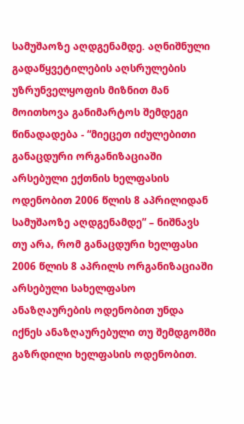სამუშაოზე აღდგენამდე. აღნიშნული გადაწყვეტილების აღსრულების უზრუნველყოფის მიზნით მან მოითხოვა განიმარტოს შემდეგი წინადადება - “მიეცეთ იძულებითი განაცდური ორგანიზაციაში არსებული ექთნის ხელფასის ოდენობით 2006 წლის 8 აპრილიდან სამუშაოზე აღდგენამდე” – ნიშნავს თუ არა, რომ განაცდური ხელფასი 2006 წლის 8 აპრილს ორგანიზაციაში არსებული სახელფასო ანაზღაურების ოდენობით უნდა იქნეს ანაზღაურებული თუ შემდგომში გაზრდილი ხელფასის ოდენობით.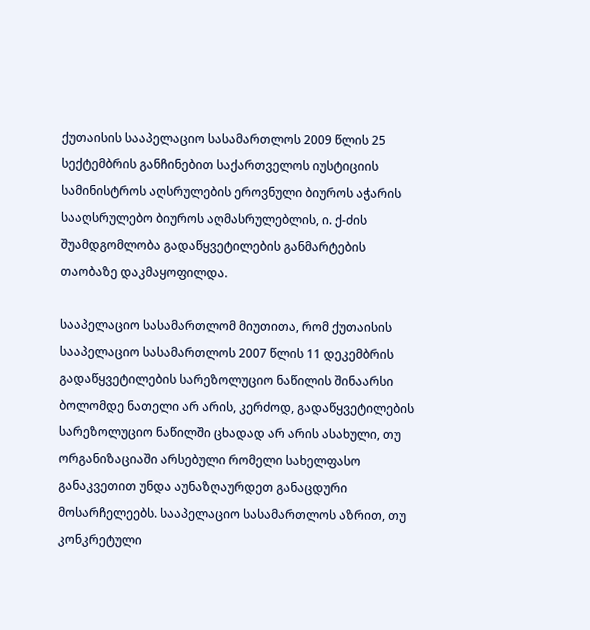ქუთაისის სააპელაციო სასამართლოს 2009 წლის 25 სექტემბრის განჩინებით საქართველოს იუსტიციის სამინისტროს აღსრულების ეროვნული ბიუროს აჭარის სააღსრულებო ბიუროს აღმასრულებლის, ი. ქ-ძის შუამდგომლობა გადაწყვეტილების განმარტების თაობაზე დაკმაყოფილდა.

სააპელაციო სასამართლომ მიუთითა, რომ ქუთაისის სააპელაციო სასამართლოს 2007 წლის 11 დეკემბრის გადაწყვეტილების სარეზოლუციო ნაწილის შინაარსი ბოლომდე ნათელი არ არის, კერძოდ, გადაწყვეტილების სარეზოლუციო ნაწილში ცხადად არ არის ასახული, თუ ორგანიზაციაში არსებული რომელი სახელფასო განაკვეთით უნდა აუნაზღაურდეთ განაცდური მოსარჩელეებს. სააპელაციო სასამართლოს აზრით, თუ კონკრეტული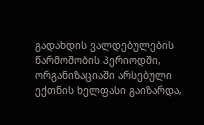გადახდის ვალდებულების წარმოშობის პერიოდში, ორგანიზაციაში არსებული ექთნის ხელფასი გაიზარდა,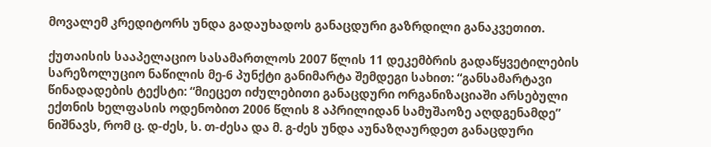მოვალემ კრედიტორს უნდა გადაუხადოს განაცდური გაზრდილი განაკვეთით.

ქუთაისის სააპელაციო სასამართლოს 2007 წლის 11 დეკემბრის გადაწყვეტილების სარეზოლუციო ნაწილის მე-6 პუნქტი განიმარტა შემდეგი სახით: “განსამარტავი წინადადების ტექსტი: “მიეცეთ იძულებითი განაცდური ორგანიზაციაში არსებული ექთნის ხელფასის ოდენობით 2006 წლის 8 აპრილიდან სამუშაოზე აღდგენამდე” ნიშნავს, რომ ც. დ-ძეს, ს. თ-ძესა და მ. გ-ძეს უნდა აუნაზღაურდეთ განაცდური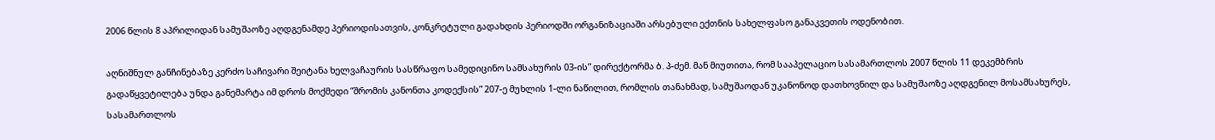2006 წლის 8 აპრილიდან სამუშაოზე აღდგენამდე პერიოდისათვის, კონკრეტული გადახდის პერიოდში ორგანიზაციაში არსებული ექთნის სახელფასო განაკვეთის ოდენობით.

აღნიშნულ განჩინებაზე კერძო საჩივარი შეიტანა ხელვაჩაურის სასწრაფო სამედიცინო სამსახურის 03-ის” დირექტორმა ბ. პ-ძემ. მან მიუთითა, რომ სააპელაციო სასამართლოს 2007 წლის 11 დეკემბრის გადაწყვეტილება უნდა განემარტა იმ დროს მოქმედი “შრომის კანონთა კოდექსის” 207-ე მუხლის 1-ლი ნაწილით, რომლის თანახმად, სამუშაოდან უკანონოდ დათხოვნილ და სამუშაოზე აღდგენილ მოსამსახურეს, სასამართლოს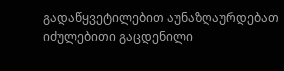გადაწყვეტილებით აუნაზღაურდებათ იძულებითი გაცდენილი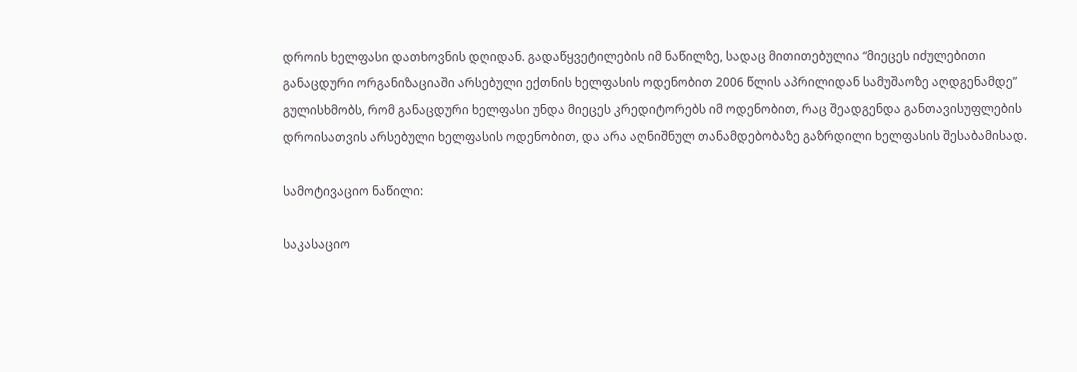დროის ხელფასი დათხოვნის დღიდან. გადაწყვეტილების იმ ნაწილზე, სადაც მითითებულია “მიეცეს იძულებითი განაცდური ორგანიზაციაში არსებული ექთნის ხელფასის ოდენობით 2006 წლის აპრილიდან სამუშაოზე აღდგენამდე” გულისხმობს, რომ განაცდური ხელფასი უნდა მიეცეს კრედიტორებს იმ ოდენობით, რაც შეადგენდა განთავისუფლების დროისათვის არსებული ხელფასის ოდენობით, და არა აღნიშნულ თანამდებობაზე გაზრდილი ხელფასის შესაბამისად.

სამოტივაციო ნაწილი:

საკასაციო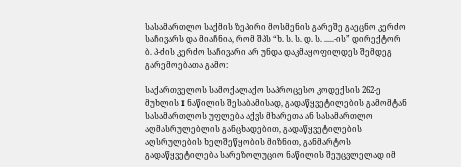სასამართლო საქმის ზეპირი მოსმენის გარეშე გაეცნო კერძო საჩივარს და მიაჩნია, რომ შპს “ხ. ს. ს. დ. ს. .....-ის” დირექტორ ბ. პ-ძის კერძო საჩივარი არ უნდა დაკმაყოფილდეს შემდეგ გარემოებათა გამო:

საქართველოს სამოქალაქო საპროცესო კოდექსის 262-ე მუხლის I ნაწილის შესაბამისად, გადაწყვეტილების გამომტან სასამართლოს უფლება აქვს მხარეთა ან სასამართლო აღმასრულებლის განცხადებით, გადაწყვეტილების აღსრულების ხელშეწყობის მიზნით, განმარტოს გადაწყვეტილება სარეზოლუციო ნაწილის შეუცვლელად იმ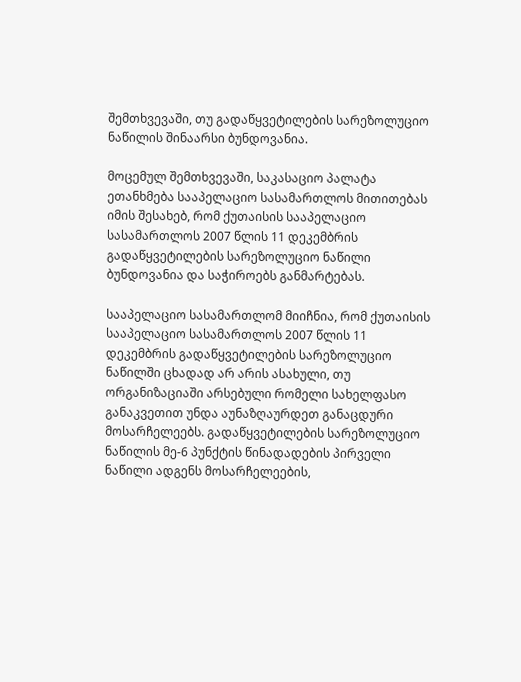შემთხვევაში, თუ გადაწყვეტილების სარეზოლუციო ნაწილის შინაარსი ბუნდოვანია.

მოცემულ შემთხვევაში, საკასაციო პალატა ეთანხმება სააპელაციო სასამართლოს მითითებას იმის შესახებ, რომ ქუთაისის სააპელაციო სასამართლოს 2007 წლის 11 დეკემბრის გადაწყვეტილების სარეზოლუციო ნაწილი ბუნდოვანია და საჭიროებს განმარტებას.

სააპელაციო სასამართლომ მიიჩნია, რომ ქუთაისის სააპელაციო სასამართლოს 2007 წლის 11 დეკემბრის გადაწყვეტილების სარეზოლუციო ნაწილში ცხადად არ არის ასახული, თუ ორგანიზაციაში არსებული რომელი სახელფასო განაკვეთით უნდა აუნაზღაურდეთ განაცდური მოსარჩელეებს. გადაწყვეტილების სარეზოლუციო ნაწილის მე-6 პუნქტის წინადადების პირველი ნაწილი ადგენს მოსარჩელეების,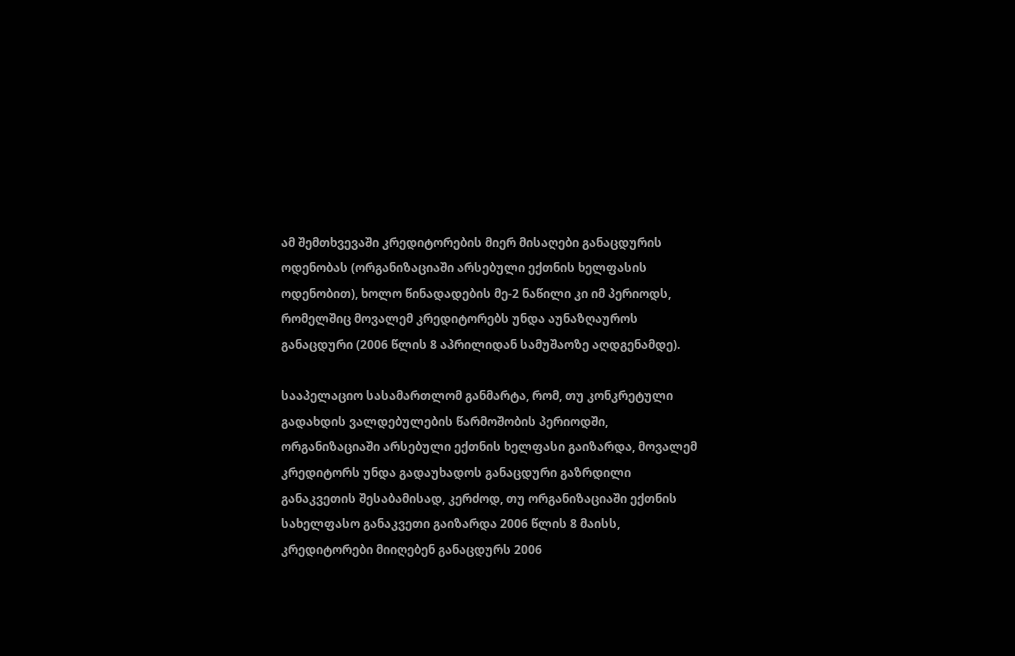ამ შემთხვევაში კრედიტორების მიერ მისაღები განაცდურის ოდენობას (ორგანიზაციაში არსებული ექთნის ხელფასის ოდენობით), ხოლო წინადადების მე-2 ნაწილი კი იმ პერიოდს, რომელშიც მოვალემ კრედიტორებს უნდა აუნაზღაუროს განაცდური (2006 წლის 8 აპრილიდან სამუშაოზე აღდგენამდე).

სააპელაციო სასამართლომ განმარტა, რომ, თუ კონკრეტული გადახდის ვალდებულების წარმოშობის პერიოდში, ორგანიზაციაში არსებული ექთნის ხელფასი გაიზარდა, მოვალემ კრედიტორს უნდა გადაუხადოს განაცდური გაზრდილი განაკვეთის შესაბამისად, კერძოდ, თუ ორგანიზაციაში ექთნის სახელფასო განაკვეთი გაიზარდა 2006 წლის 8 მაისს, კრედიტორები მიიღებენ განაცდურს 2006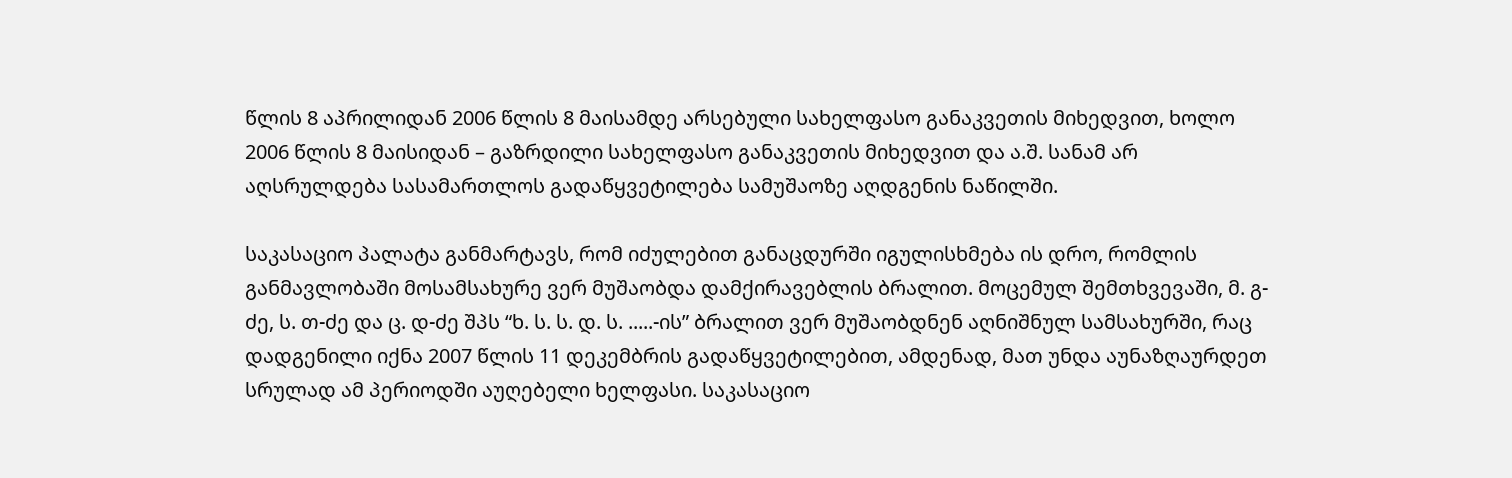წლის 8 აპრილიდან 2006 წლის 8 მაისამდე არსებული სახელფასო განაკვეთის მიხედვით, ხოლო 2006 წლის 8 მაისიდან – გაზრდილი სახელფასო განაკვეთის მიხედვით და ა.შ. სანამ არ აღსრულდება სასამართლოს გადაწყვეტილება სამუშაოზე აღდგენის ნაწილში.

საკასაციო პალატა განმარტავს, რომ იძულებით განაცდურში იგულისხმება ის დრო, რომლის განმავლობაში მოსამსახურე ვერ მუშაობდა დამქირავებლის ბრალით. მოცემულ შემთხვევაში, მ. გ-ძე, ს. თ-ძე და ც. დ-ძე შპს “ხ. ს. ს. დ. ს. .....-ის” ბრალით ვერ მუშაობდნენ აღნიშნულ სამსახურში, რაც დადგენილი იქნა 2007 წლის 11 დეკემბრის გადაწყვეტილებით, ამდენად, მათ უნდა აუნაზღაურდეთ სრულად ამ პერიოდში აუღებელი ხელფასი. საკასაციო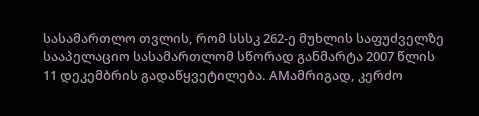სასამართლო თვლის, რომ სსსკ 262-ე მუხლის საფუძველზე სააპელაციო სასამართლომ სწორად განმარტა 2007 წლის 11 დეკემბრის გადაწყვეტილება. AMამრიგად, კერძო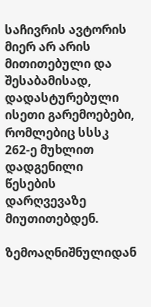საჩივრის ავტორის მიერ არ არის მითითებული და შესაბამისად, დადასტურებული ისეთი გარემოებები, რომლებიც სსსკ 262-ე მუხლით დადგენილი წესების დარღვევაზე მიუთითებდენ.

ზემოაღნიშნულიდან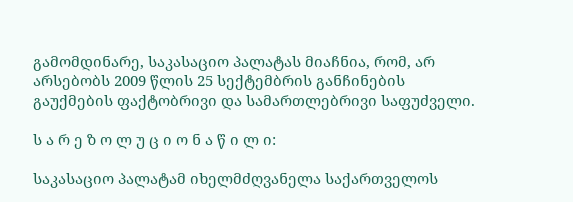გამომდინარე, საკასაციო პალატას მიაჩნია, რომ, არ არსებობს 2009 წლის 25 სექტემბრის განჩინების გაუქმების ფაქტობრივი და სამართლებრივი საფუძველი.

ს ა რ ე ზ ო ლ უ ც ი ო ნ ა წ ი ლ ი:

საკასაციო პალატამ იხელმძღვანელა საქართველოს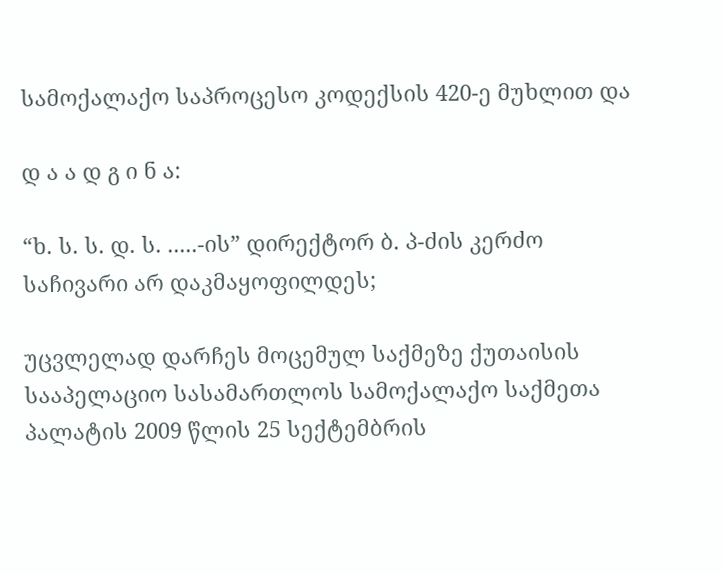სამოქალაქო საპროცესო კოდექსის 420-ე მუხლით და

დ ა ა დ გ ი ნ ა:

“ხ. ს. ს. დ. ს. .....-ის” დირექტორ ბ. პ-ძის კერძო საჩივარი არ დაკმაყოფილდეს;

უცვლელად დარჩეს მოცემულ საქმეზე ქუთაისის სააპელაციო სასამართლოს სამოქალაქო საქმეთა პალატის 2009 წლის 25 სექტემბრის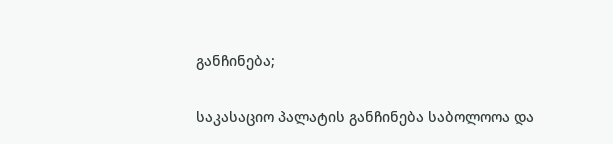განჩინება;

საკასაციო პალატის განჩინება საბოლოოა და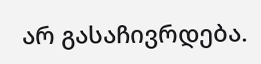არ გასაჩივრდება.